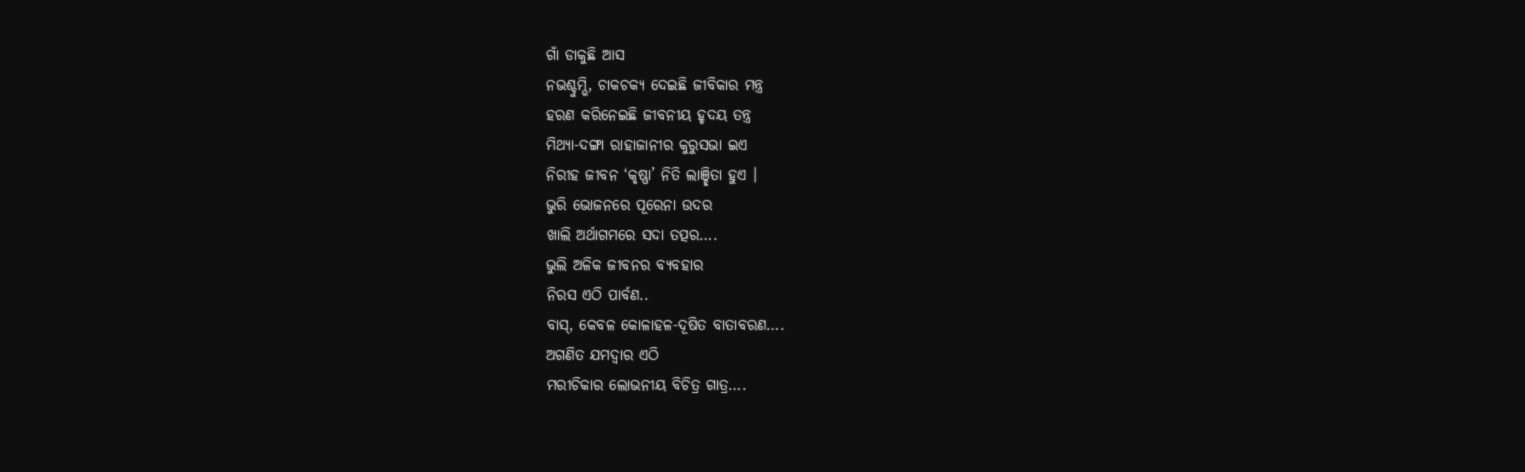ଗାଁ ଡାକୁଛି ଆସ
ନଭଶ୍ଚୁମ୍ଭି, ଚାକଚକ୍ୟ ଦେଇଛି ଜୀବିକାର ମନ୍ତ୍ର
ହରଣ କରିନେଇଛି ଜୀବନୀୟ ହୃଦୟ ତନ୍ତ୍ର
ମିଥ୍ୟା-ଦଙ୍ଗା ରାହାଜାନୀର କୁରୁସଭା ଇଏ
ନିରୀହ ଜୀବନ ‘କୃଷ୍ଣା’ ନିତି ଲାଞ୍ଛିତା ହୁଏ ।
ଭୁରି ଭୋଜନରେ ପୂରେନା ଉଦର
ଖାଲି ଅର୍ଥାଗମରେ ସଦା ତତ୍ପର….
ଭୁଲି ଅଳିକ ଜୀବନର ବ୍ୟବହାର
ନିରସ ଏଠି ପାର୍ବଣ..
ବାସ୍, କେବଳ କୋଳାହଳ-ଦୂଷିତ ବାତାବରଣ….
ଅଗଣିତ ଯମଦ୍ୱାର ଏଠି
ମରୀଚିକାର ଲୋଭନୀୟ ବିଚିତ୍ର ଗାତ୍ର….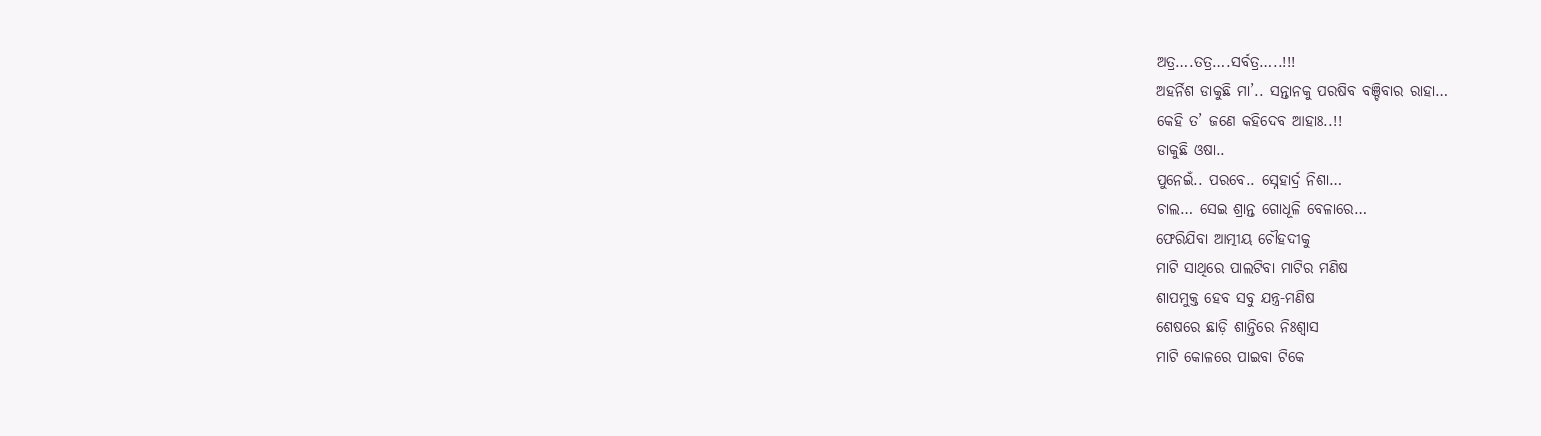ଅତ୍ର….ତତ୍ର….ସର୍ବତ୍ର…..!!!
ଅହର୍ନିଶ ଡାକୁଛି ମା’.. ସନ୍ତାନକୁ ପରଷିବ ବଞ୍ଚିବାର ରାହା…
କେହି ତ’ ଜଣେ କହିଦେବ ଆହାଃ..!!
ଡାକୁଛି ଓଷା..
ପୁନେଇଁ.. ପରବେ.. ସ୍ନେହାର୍ଦ୍ର ନିଶା…
ଚାଲ… ସେଇ ଶ୍ରାନ୍ତ ଗୋଧୂଳି ବେଳାରେ…
ଫେରିଯିବା ଆତ୍ମୀୟ ଚୌହଦୀକୁ
ମାଟି ସାଥିରେ ପାଲଟିବା ମାଟିର ମଣିଷ
ଶାପମୁକ୍ତ ହେବ ସବୁ ଯନ୍ତ୍ର-ମଣିଷ
ଶେଷରେ ଛାଡ଼ି ଶାନ୍ତିରେ ନିଃଶ୍ବାସ
ମାଟି କୋଳରେ ପାଇବା ଟିକେ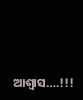ଆଶ୍ୱାସ….!!!